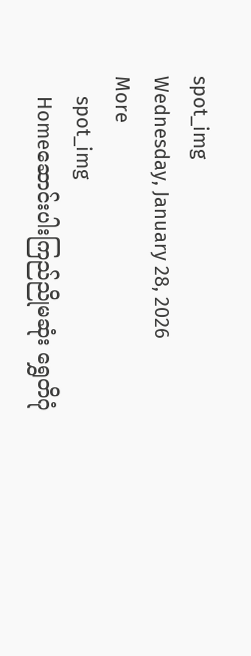spot_img
Wednesday, January 28, 2026
More
    spot_img
    Homeဆောင်းပါးကြည်ညိုမဆုံး ရွှေတိဂုံ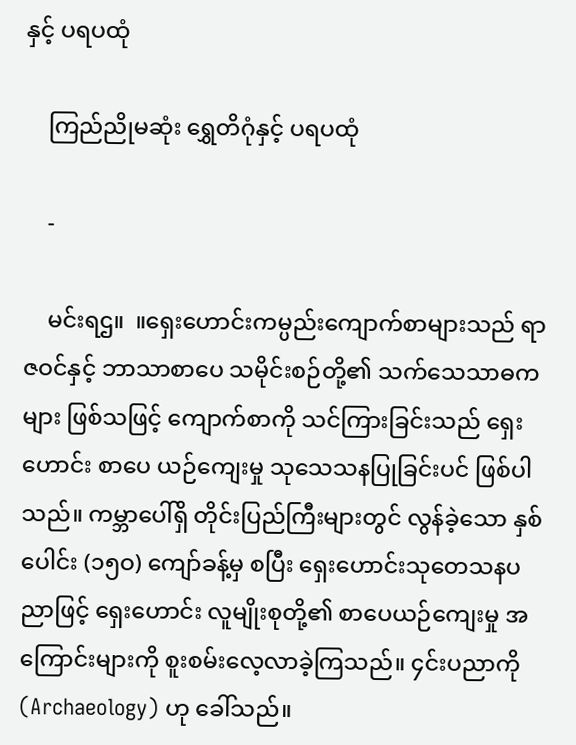နှင့် ပရပထုံ

    ကြည်ညိုမဆုံး ရွှေတိဂုံနှင့် ပရပထုံ

    -

    မင်းရဌ။  ။ရှေးဟောင်းကမ္ပည်းကျောက်စာများသည် ရာဇဝင်နှင့် ဘာသာစာပေ သမိုင်းစဉ်တို့၏ သက်သေသာဓကများ ဖြစ်သဖြင့် ကျောက်စာကို သင်ကြားခြင်းသည် ရှေးဟောင်း စာပေ ယဉ်ကျေးမှု သုသေသနပြုခြင်းပင် ဖြစ်ပါသည်။ ကမ္ဘာပေါ်ရှိ တိုင်းပြည်ကြီးများတွင် လွန်ခဲ့သော နှစ်ပေါင်း (၁၅ဝ) ကျော်ခန့်မှ စပြီး ရှေးဟောင်းသုတေသနပညာဖြင့် ရှေးဟောင်း လူမျိုးစုတို့၏ စာပေယဉ်ကျေးမှု အကြောင်းများကို စူးစမ်းလေ့လာခဲ့ကြသည်။ ၄င်းပညာကို (Archaeology) ဟု ခေါ်သည်။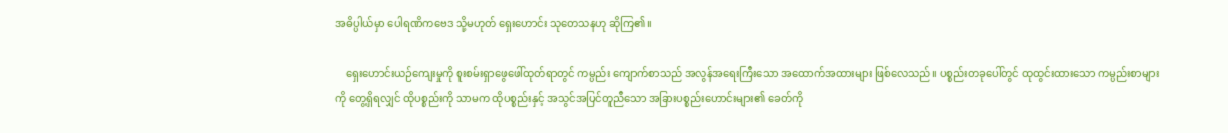အဓိပ္ပါယ်မှာ ပေါရဏိကဗေဒ သို့မဟုတ် ရှေးဟောင်း သုတေသနဟု ဆိုကြ၏။

    ရှေးဟောင်းယဉ်ကျေးမှုကို စူးစမ်းရှာဖွေဖေါ်ထုတ်ရာတွင် ကမ္ပည်း ကျောက်စာသည် အလွန်အရေးကြီးသော အထောက်အထားများ ဖြစ်လေသည်။ ပစ္စည်းတခုပေါ်တွင် ထုထွင်းထားသော ကမ္ပည်းစာများကို တွေ့ရှိရလျှင် ထိုပစ္စည်းကို သာမက ထိုပစ္စည်းနှင့် အသွင်အပြင်တူညီသော အခြားပစ္စည်းဟောင်းများ၏ ခေတ်ကို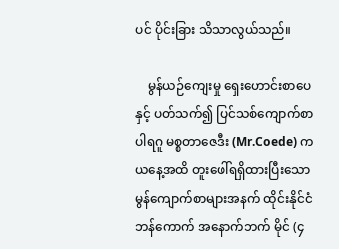ပင် ပိုင်းခြား သိသာလွယ်သည်။

    မွန်ယဉ်ကျေးမှု ရှေးဟောင်းစာပေနှင့် ပတ်သက်၍ ပြင်သစ်ကျောက်စာပါရဂူ မစ္စတာဇေဒီး (Mr.Coede) က ယနေ့အထိ တူးဖေါ်ရရှိထားပြီးသော မွန်ကျောက်စာများအနက် ထိုင်းနိုင်ငံ ဘန်ကောက် အနောက်ဘက် မိုင် (၄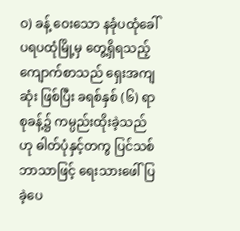ဝ) ခန့် ဝေးသော နခုံပထုံခေါ် ပရပထုံမြို့မှ တွေ့ရှိရသည့် ကျောက်စာသည် ရှေးအကျဆုံး ဖြစ်ပြီး ခရစ်နှစ် (၆) ရာစုခန့်၌ ကမ္ပည်းထိုးခဲ့သည်ဟု ဓါတ်ပုံနှင့်တကွ ပြင်သစ်ဘာသာဖြင့် ရေးသားဖေါ်ပြခဲ့ပေ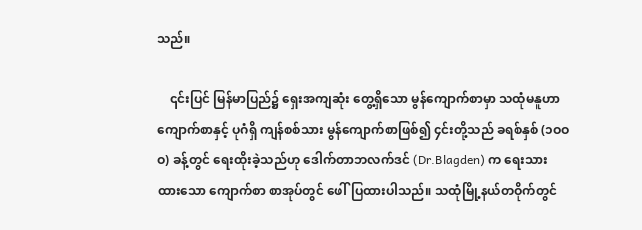သည်။

    ၎င်းပြင် မြန်မာပြည်၌ ရှေးအကျဆုံး တွေ့ရှိသော မွန်ကျောက်စာမှာ သထုံမနူဟာကျောက်စာနှင့် ပုဂံရှိ ကျန်စစ်သား မွန်ကျောက်စာဖြစ်၍ ၄င်းတို့သည် ခရစ်နှစ် (၁ဝဝဝ) ခန့်တွင် ရေးထိုးခဲ့သည်ဟု ဒေါက်တာဘလက်ဒင် (Dr.Blagden) က ရေးသားထားသော ကျောက်စာ စာအုပ်တွင် ဖေါ်ပြထားပါသည်။ သထုံမြို့နယ်တဝိုက်တွင်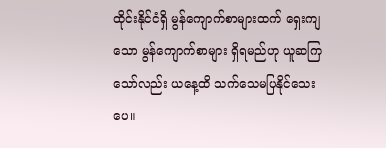ထိုင်းနိုင်ငံရှိ မွန်ကျောက်စာများထက် ရှေးကျသော မွန်ကျောက်စာများ ရှိရမည်ဟု ယူဆကြသော်လည်း ယနေ့ထိ သက်သေမပြနိုင်သေးပေ။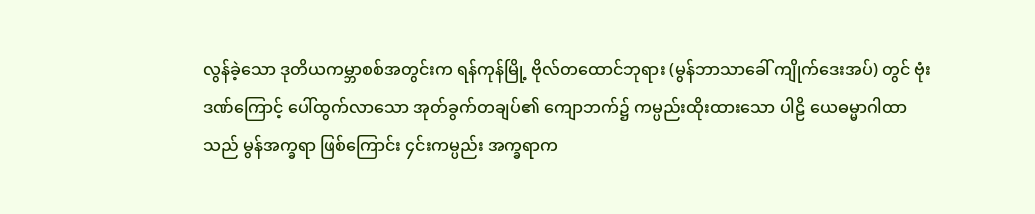လွန်ခဲ့သော ဒုတိယကမ္ဘာစစ်အတွင်းက ရန်ကုန်မြို့ ဗိုလ်တထောင်ဘုရား (မွန်ဘာသာခေါ် ကျိုက်ဒေးအပ်) တွင် ဗုံးဒဏ်ကြောင့် ပေါ်ထွက်လာသော အုတ်ခွက်တချပ်၏ ကျောဘက်၌ ကမ္ပည်းထိုးထားသော ပါဠိ ယေဓမ္မာဂါထာသည် မွန်အက္ခရာ ဖြစ်ကြောင်း ၄င်းကမ္ပည်း အက္ခရာက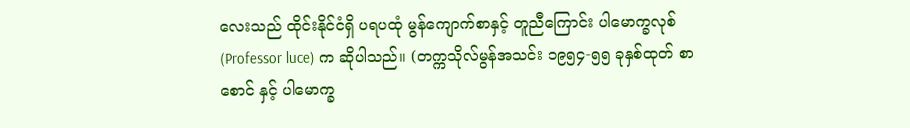လေးသည် ထိုင်းနိုင်ငံရှိ ပရပထုံ မွန်ကျောက်စာနှင့် တူညီကြောင်း ပါမောက္ခလုစ် (Professor luce) က ဆိုပါသည်။ (တက္ကသိုလ်မွန်အသင်း ၁၉၅၄-၅၅ ခုနှစ်ထုတ် စာစောင် နှင့် ပါမောက္ခ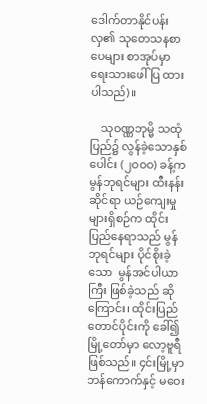ဒေါက်တာနိုင်ပန်းလှ၏ သုတေသနစာပေများ စာအုပ်မှာ ရေးသားဖေါ်ပြ ထားပါသည်)။

    သုဝဏ္ဏဘုမ္မိ သထုံပြည်၌ လွန်ခဲ့သောနှစ်ပေါင်း (၂ဝဝဝ) ခန့်က မွန်ဘုရင်များ ထီးနန်းဆိုင်ရာ ယဉ်ကျေးမှုများရှိစဉ်က ထိုင်းပြည်နေရာသည် မွန်ဘုရင်များ ပိုင်စိုးခဲ့သော  မွန်အင်ပါယာကြီး ဖြစ်ခဲ့သည် ဆိုကြောင်း၊ ထိုင်းပြည်တောင်ပိုင်းကို ခေါ်၍ မြို့တော်မှာ လော့ဗူရီ ဖြစ်သည်။ ၄င်းမြို့မှာ ဘန်ကောက်နှင့် မဝေး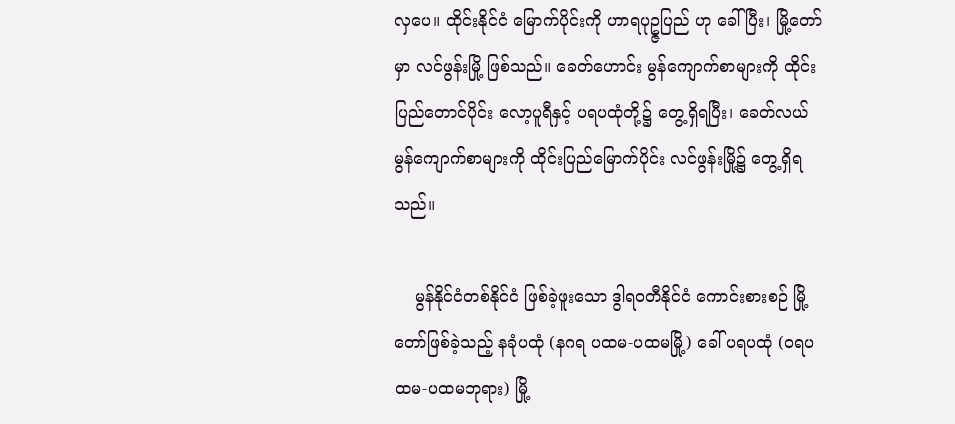လှပေ။ ထိုင်းနိုင်ငံ မြောက်ပိုင်းကို ဟာရပုဥ္ဇပြည် ဟု ခေါ်ပြီး၊ မြို့တော်မှာ လင်ဖွန်းမြို့ ဖြစ်သည်။ ခေတ်ဟောင်း မွန်ကျောက်စာများကို ထိုင်းပြည်တောင်ပိုင်း လော့ပူရီနှင့် ပရပထုံတို့၌ တွေ့ရှိရပြီး၊ ခေတ်လယ်မွန်ကျောက်စာများကို ထိုင်းပြည်မြောက်ပိုင်း လင်ဖွန်းမြို့၌ တွေ့ရှိရသည်။

    မွန်နိုင်ငံတစ်နိုင်ငံ ဖြစ်ခဲ့ဖူးသော ဒွါရဝတီနိုင်ငံ ကောင်းစားစဉ် မြို့တော်ဖြစ်ခဲ့သည့် နခုံပထုံ (နဂရ ပထမ-ပထမမြို့) ခေါ် ပရပထုံ (ဝရပထမ-ပထမဘုရား) မြို့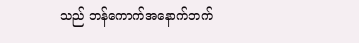သည် ဘန်ကောက်အနောက်ဘက်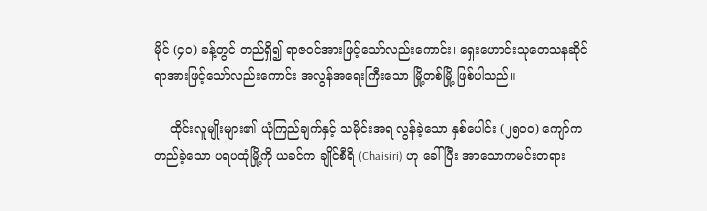မိုင် (၄ဝ) ခန့်တွင် တည်ရှိ၍ ရာဇဝင်အားဖြင့်သော်လည်းကောင်း၊ ရှေးဟောင်းသုတေသနဆိုင်ရာအားဖြင့်သော်လည်းကောင်း အလွန်အရေးကြီးသော မြို့တစ်မြို့ ဖြစ်ပါသည်။

    ထိုင်းလူမျိုးများ၏ ယုံကြည်ချက်နှင့် သမိုင်းအရ လွန်ခဲ့သော နှစ်ပေါင်း (၂၅ဝဝ) ကျော်က တည်ခဲ့သော ပရပထုံမြို့ကို ယခင်က ချိုင်စီရိ (Chaisiri) ဟု ခေါ်ပြီး အာသောကမင်းတရား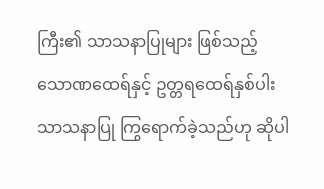ကြီး၏ သာသနာပြုများ ဖြစ်သည့် သောဏထေရ်နှင့် ဥတ္တရထေရ်နှစ်ပါး သာသနာပြု ကြွရောက်ခဲ့သည်ဟု ဆိုပါ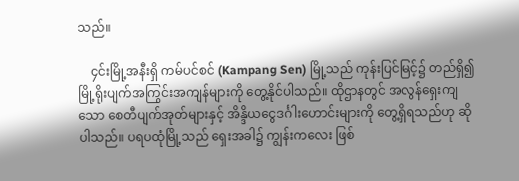သည်။

    ၄င်းမြို့အနီးရှိ ကမ်ပင်စင် (Kampang Sen) မြို့သည် ကုန်းပြင်မြင့်၌ တည်ရှိ၍ မြို့ရိုးပျက်အကြွင်းအကျန်များကို တွေ့နိုင်ပါသည်။ ထိုဌာနတွင် အလွန်ရှေးကျသော စေတီပျက်အုတ်များနှင့် အိန္ဒိယငွေဒင်္ဂါးဟောင်းများကို တွေ့ရှိရသည်ဟု ဆိုပါသည်။ ပရပထုံမြို့သည် ရှေးအခါ၌ ကျွန်းကလေး ဖြစ်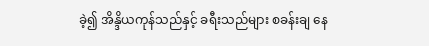ခဲ့၍ အိန္ဒိယကုန်သည်နှင့် ခရီးသည်များ စခန်းချ နေ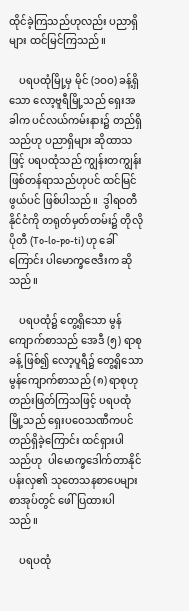ထိုင်ခဲ့ကြသည်ဟုလည်း ပညာရှိများ ထင်မြင်ကြသည်။

    ပရပထုံမြို့မှ မိုင် (၁ဝဝ) ခန့်ရှိသော လော့ဗူရီမြို့သည် ရှေးအခါက ပင်လယ်ကမ်းနား၌ တည်ရှိသည်ဟု ပညာရှိများ ဆိုထာသဖြင့် ပရပထုံသည် ကျွန်းတကျွန်း ဖြစ်တန်ရာသည်ဟုပင် ထင်မြင်ဖွယ်ပင် ဖြစ်ပါသည်။  ဒွါရဝတီနိုင်ငံကို တရုတ်မှတ်တမ်း၌ တိုလိုပိုတီ (To-lo-po-ti) ဟု ခေါ်ကြောင်း ပါမောက္ခဇေဒီးက ဆိုသည်။

    ပရပထုံ၌ တွေ့ရှိသော မွန်ကျောက်စာသည် အေဒီ (၅) ရာစုခန့် ဖြစ်၍ လော့ပူရီ၌ တွေ့ရှိသော မွန်ကျောက်စာသည် (၈) ရာစုဟု တည်းဖြတ်ကြသဖြင့် ပရပထုံမြို့သည် ရှေးပဝေသဏီကပင် တည်ရှိခဲ့ကြောင်း ထင်ရှားပါသည်ဟု  ပါမောက္ခဒေါက်တာနိုင်ပန်းလှ၏ သုတေသနစာပေများစာအုပ်တွင် ဖေါ်ပြထားပါသည်။

    ပရပထုံ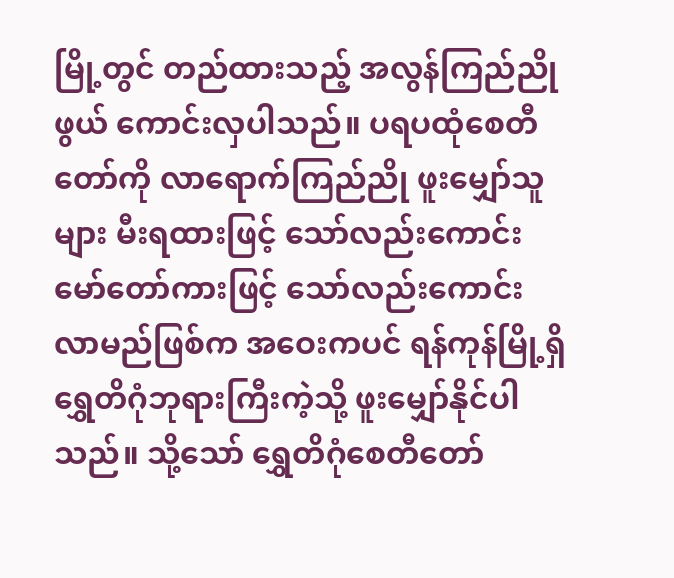မြို့တွင် တည်ထားသည့် အလွန်ကြည်ညိုဖွယ် ကောင်းလှပါသည်။ ပရပထုံစေတီတော်ကို လာရောက်ကြည်ညို ဖူးမျှော်သူများ မီးရထားဖြင့် သော်လည်းကောင်း မော်တော်ကားဖြင့် သော်လည်းကောင်း လာမည်ဖြစ်က အဝေးကပင် ရန်ကုန်မြို့ရှိ ရွှေတိဂုံဘုရားကြီးကဲ့သို့ ဖူးမျှော်နိုင်ပါသည်။ သို့သော် ရွှေတိဂုံစေတီတော်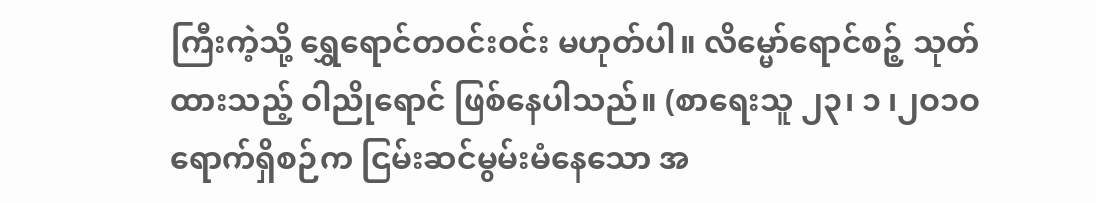ကြီးကဲ့သို့ ရွှေရောင်တဝင်းဝင်း မဟုတ်ပါ။ လိမ္မော်ရောင်စဉ့် သုတ်ထားသည့် ဝါညိုရောင် ဖြစ်နေပါသည်။ (စာရေးသူ ၂၃၊ ၁ ၊၂ဝ၁ဝ ရောက်ရှိစဉ်က ငြမ်းဆင်မွမ်းမံနေသော အ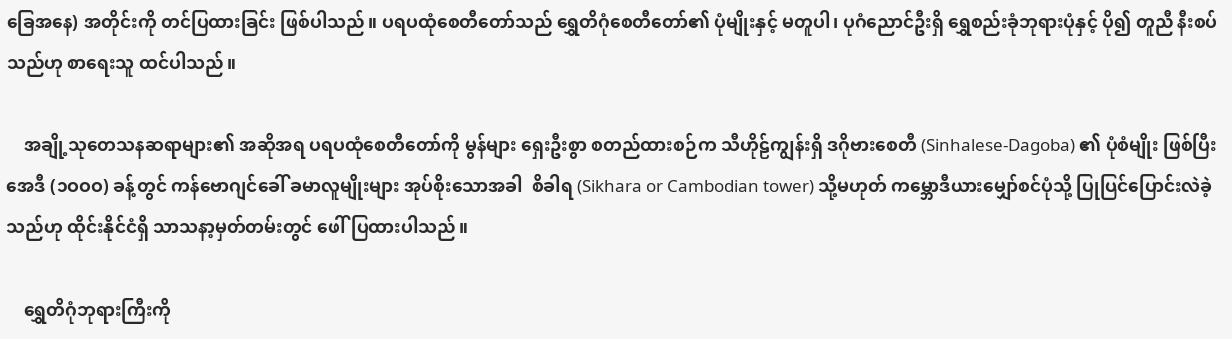ခြေအနေ) အတိုင်းကို တင်ပြထားခြင်း ဖြစ်ပါသည်။ ပရပထုံစေတီတော်သည် ရွှေတိဂုံစေတီတော်၏ ပုံမျိုးနှင့် မတူပါ၊ ပုဂံညောင်ဦးရှိ ရွှေစည်းခုံဘုရားပုံနှင့် ပို၍ တူညီ နီးစပ်သည်ဟု စာရေးသူ ထင်ပါသည်။

    အချို့သုတေသနဆရာများ၏ အဆိုအရ ပရပထုံစေတီတော်ကို မွန်များ ရှေးဦးစွာ စတည်ထားစဉ်က သီဟိုဠ်ကျွန်းရှိ ဒဂိုဗားစေတီ (Sinhalese-Dagoba) ၏ ပုံစံမျိုး ဖြစ်ပြီး အေဒီ (၁ဝဝဝ) ခန့်တွင် ကန်ဗောဂျင်ခေါ် ခမာလူမျိုးများ အုပ်စိုးသောအခါ  စိခါရ (Sikhara or Cambodian tower) သို့မဟုတ် ကမ္ဘောဒီယားမျှော်စင်ပုံသို့ ပြုပြင်ပြောင်းလဲခဲ့သည်ဟု ထိုင်းနိုင်ငံရှိ သာသနာ့မှတ်တမ်းတွင် ဖေါ်ပြထားပါသည်။

    ရွှေတိဂုံဘုရားကြီးကို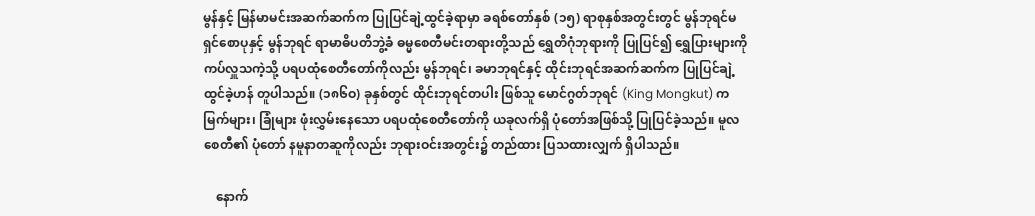မွန်နှင့် မြန်မာမင်းအဆက်ဆက်က ပြုပြင်ချဲ့ထွင်ခဲ့ရာမှာ ခရစ်တော်နှစ် (၁၅) ရာစုနှစ်အတွင်းတွင် မွန်ဘုရင်မ ရှင်စောပုနှင့် မွန်ဘုရင် ရာမာဓိပတိဘွဲ့ခံ ဓမ္မစေတီမင်းတရားတို့သည် ရွှေတိဂုံဘုရားကို ပြုပြင်၍ ရွှေပြားများကို ကပ်လှူသကဲ့သို့ ပရပထုံစေတီတော်ကိုလည်း မွန်ဘုရင်၊ ခမာဘုရင်နှင့် ထိုင်းဘုရင်အဆက်ဆက်က ပြုပြင်ချဲ့ထွင်ခဲ့ဟန် တူပါသည်။ (၁၈၆ဝ) ခုနှစ်တွင် ထိုင်းဘုရင်တပါး ဖြစ်သူ မောင်ဂွတ်ဘုရင် (King Mongkut) က မြက်များ၊ ခြုံများ ဖုံးလွှမ်းနေသော ပရပထုံစေတီတော်ကို ယခုလက်ရှိ ပုံတော်အဖြစ်သို့ ပြုပြင်ခဲ့သည်။ မူလစေတီ၏ ပုံတော် နမူနာတဆူကိုလည်း ဘုရားဝင်းအတွင်း၌ တည်ထား ပြသထားလျှက် ရှိပါသည်။

    နောက်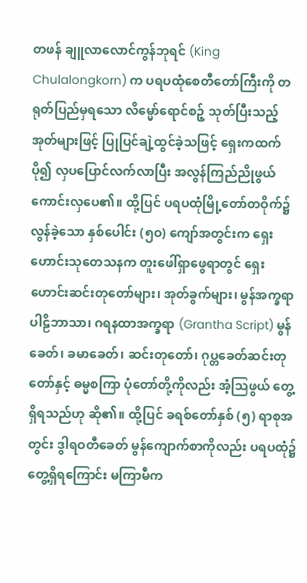တဖန် ချူလာလောင်ကွန်ဘုရင် (King Chulalongkorn) က ပရပထုံစေတီတော်ကြီးကို တရုတ်ပြည်မှရသော လိမ္မော်ရောင်စဉ့် သုတ်ပြီးသည့် အုတ်များဖြင့် ပြုပြင်ချဲ့ထွင်ခဲ့သဖြင့် ရှေးကထက် ပို၍ လှပပြောင်လက်လာပြီး အလွန်ကြည်ညိုဖွယ် ကောင်းလှပေ၏။ ထို့ပြင် ပရပထုံမြို့တော်တဝိုက်၌ လွန်ခဲ့သော နှစ်ပေါင်း (၅ဝ) ကျော်အတွင်းက ရှေးဟောင်းသုတေသနက တူးဖေါ်ရှာဖွေရာတွင် ရှေးဟောင်းဆင်းတုတော်များ၊ အုတ်ခွက်များ၊ မွန်အက္ခရာပါဠိဘာသာ၊ ဂရနထာအက္ခရာ (Grantha Script) မွန်ခေတ်၊ ခမာခေတ်၊ ဆင်းတုတော်၊ ဂုပ္တခေတ်ဆင်းတုတော်နှင့် ဓမ္မစကြာ ပုံတော်တို့ကိုလည်း အံ့သြဖွယ် တွေ့ရှိရသည်ဟု ဆို၏။ ထို့ပြင် ခရစ်တော်နှစ် (၅) ရာစုအတွင်း ဒွါရဝတီခေတ် မွန်ကျောက်စာကိုလည်း ပရပထုံ၌ တွေ့ရှိရကြောင်း မကြာမီက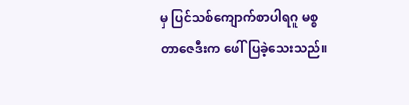မှ ပြင်သစ်ကျောက်စာပါရဂူ မစ္စတာဇေဒီးက ဖေါ်ပြခဲ့သေးသည်။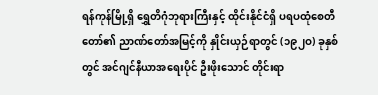ရန်ကုန်မြို့ရှိ ရွှေတိဂုံဘုရားကြီးနှင့် ထိုင်းနိုင်ငံရှိ ပရပထုံစေတီတော်၏ ညာဏ်တော်အမြင့်ကို နှိုင်းယှဉ်ရာတွင် (၁၉၂ဝ) ခုနှစ်တွင် အင်ဂျင်နီယာအရေးပိုင် ဦးဖိုးသောင် တိုင်းရာ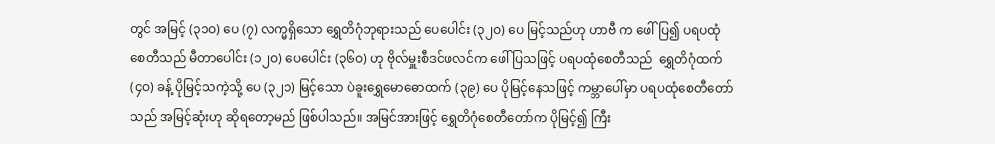တွင် အမြင့် (၃၁ဝ) ပေ (၇) လက္မရှိသော ရွှေတိဂုံဘုရားသည် ပေပေါင်း (၃၂ဝ) ပေ မြင့်သည်ဟု ဟာဗီ က ဖေါ်ပြ၍ ပရပထုံစေတီသည် မီတာပေါင်း (၁၂ဝ) ပေပေါင်း (၃၆ဝ) ဟု ဗိုလ်မှူးစီဒင်ဖလင်က ဖေါ်ပြသဖြင့် ပရပထုံစေတီသည်  ရွှေတိဂုံထက် (၄ဝ) ခန့် ပိုမြင့်သကဲ့သို့ ပေ (၃၂၁) မြင့်သော ပဲခူးရွှေမောဓောထက် (၃၉) ပေ ပိုမြင့်နေသဖြင့် ကမ္ဘာပေါ်မှာ ပရပထုံစေတီတော်သည် အမြင့်ဆုံးဟု ဆိုရတော့မည် ဖြစ်ပါသည်။ အမြင်အားဖြင့် ရွှေတိဂုံစေတီတော်က ပိုမြင့်၍ ကြီး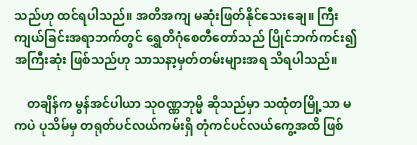သည်ဟု ထင်ရပါသည်။ အတိအကျ မဆုံးဖြတ်နိုင်သေးချေ။ ကြီးကျယ်ခြင်းအရာဘက်တွင် ရွှေတိဂုံစေတီတော်သည် ပြိုင်ဘက်ကင်း၍ အကြီးဆုံး ဖြစ်သည်ဟု သာသနာ့မှတ်တမ်းများအရ သိရပါသည်။

    တချိန်က မွန်အင်ပါယာ သုဝဏ္ဏဘုမ္မိ ဆိုသည်မှာ သထုံတမြို့သာ မကပဲ ပုသိမ်မှ တရုတ်ပင်လယ်ကမ်းရှိ တုံကင်ပင်လယ်ကွေ့အထိ ဖြစ်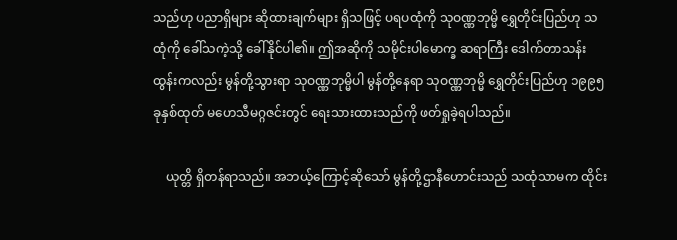သည်ဟု ပညာရှိများ ဆိုထားချက်များ ရှိသဖြင့် ပရပထုံကို သုဝဏ္ဏဘုမ္မိ ရွှေတိုင်းပြည်ဟု သထုံကို ခေါ်သကဲ့သို့ ခေါ်နိုင်ပါ၏။ ဤအဆိုကို သမိုင်းပါမောက္ခ ဆရာကြီး ဒေါက်တာသန်းထွန်းကလည်း မွန်တို့သွားရာ သုဝဏ္ဏဘုမ္မိပါ မွန်တို့နေရာ သုဝဏ္ဏဘုမ္မိ ရွှေတိုင်းပြည်ဟု ၁၉၉၅ ခုနှစ်ထုတ် မဟေသီမဂ္ဂဇင်းတွင် ရေးသားထားသည်ကို ဖတ်ရှုခဲ့ရပါသည်။

    ယုတ္တိ ရှိတန်ရာသည်။ အဘယ့်ကြောင့်ဆိုသော် မွန်တို့ဌာနီဟောင်းသည် သထုံသာမက ထိုင်း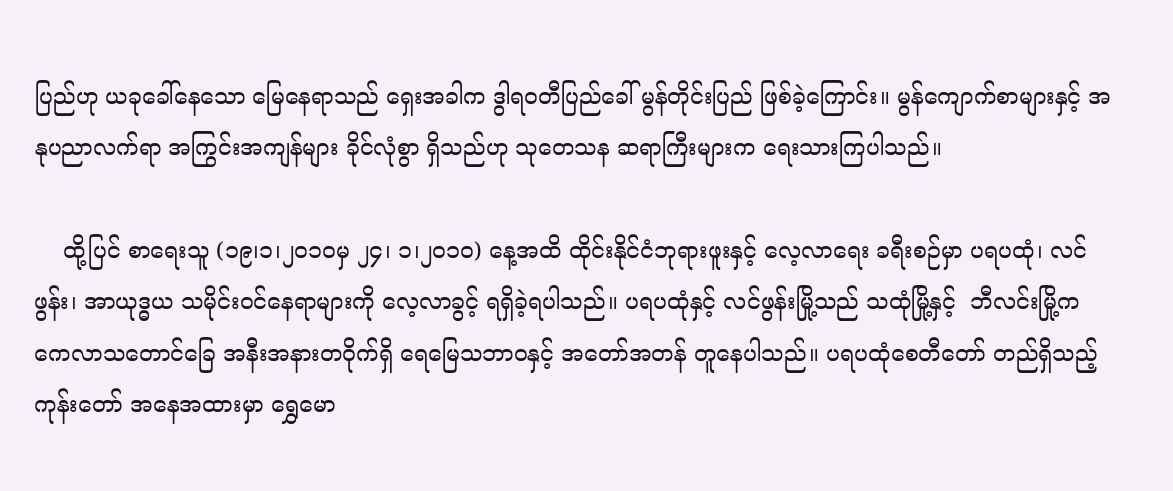ပြည်ဟု ယခုခေါ်နေသော မြေနေရာသည် ရှေးအခါက ဒွါရဝတီပြည်ခေါ် မွန်တိုင်းပြည် ဖြစ်ခဲ့ကြောင်း။ မွန်ကျောက်စာများနှင့် အနုပညာလက်ရာ အကြွင်းအကျန်များ ခိုင်လုံစွာ ရှိသည်ဟု သုတေသန ဆရာကြီးများက ရေးသားကြပါသည်။

    ထို့ပြင် စာရေးသူ (၁၉၊၁၊၂ဝ၁ဝမှ ၂၄၊ ၁၊၂ဝ၁ဝ) နေ့အထိ ထိုင်းနိုင်ငံဘုရားဖူးနှင့် လေ့လာရေး ခရီးစဉ်မှာ ပရပထုံ၊ လင်ဖွန်း၊ အာယုဒ္ဓယ သမိုင်းဝင်နေရာများကို လေ့လာခွင့် ရရှိခဲ့ရပါသည်။ ပရပထုံနှင့် လင်ဖွန်းမြို့သည် သထုံမြို့နှင့်  ဘီလင်းမြို့က ကေလာသတောင်ခြေ အနီးအနားတဝိုက်ရှိ ရေမြေသဘာဝနှင့် အတော်အတန် တူနေပါသည်။ ပရပထုံစေတီတော် တည်ရှိသည့် ကုန်းတော် အနေအထားမှာ ရွှေမော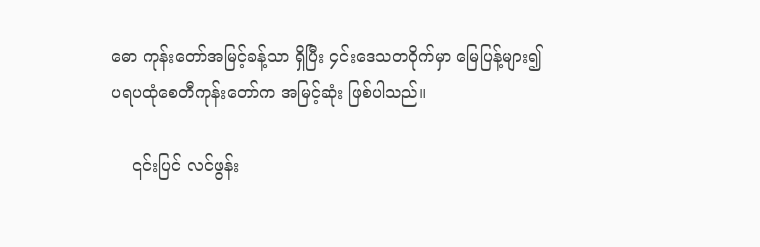ဓော ကုန်းတော်အမြင့်ခန့်သာ ရှိပြီး ၄င်းဒေသတဝိုက်မှာ မြေပြန့်များ၍ ပရပထုံစေတီကုန်းတော်က အမြင့်ဆုံး ဖြစ်ပါသည်။

    ၎င်းပြင် လင်ဖွန်း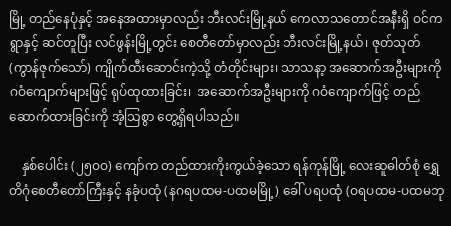မြို့ တည်နေပုံနှင့် အနေအထားမှာလည်း ဘီးလင်းမြို့နယ် ကေလာသတောင်အနီးရှိ ဝင်ကရွာနှင့် ဆင်တူပြီး လင်ဖွန်းမြို့တွင်း စေတီတော်မှာလည်း ဘီးလင်းမြို့နယ်၊ ဇုတ်သုတ် (ကွာန်ဇုက်သော်) ကျိုက်ထီးဆောင်းကဲ့သို့ တံတိုင်းများ၊ သာသနာ့ အဆောက်အဦးများကို ဂဝံကျောက်များဖြင့် ရုပ်ထုထားခြင်း၊  အဆောက်အဦးများကို ဂဝံကျောက်ဖြင့် တည်ဆောက်ထားခြင်းကို အံ့သြစွာ တွေ့ရှိရပါသည်။

    နှစ်ပေါင်း (၂၅ဝဝ) ကျော်က တည်ထားကိုးကွယ်ခဲ့သော ရန်ကုန်မြို့ လေးဆူဓါတ်စုံ ရွှေတိဂုံစေတီတော်ကြီးနှင့် နခုံပထုံ (နဂရပထမ-ပထမမြို့) ခေါ် ပရပထုံ (ဝရပထမ-ပထမဘု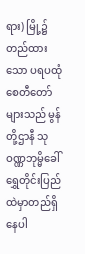ရား) မြို့၌ တည်ထားသော ပရပထုံစေတီတော်များသည် မွန်တို့ဌာနီ သုဝဏ္ဏဘုမ္မိခေါ် ရွှေတိုင်းပြည် ထဲမှာတည်ရှိနေပါ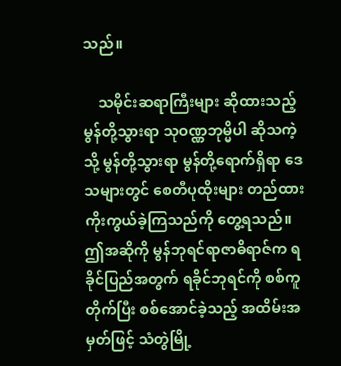သည်။

    သမိုင်းဆရာကြီးများ ဆိုထားသည့် မွန်တို့သွားရာ သုဝဏ္ဏဘုမ္မိပါ ဆိုသကဲ့သို့ မွန်တို့သွားရာ မွန်တို့ရောက်ရှိရာ ဒေသများတွင် စေတီပုထိုးများ တည်ထားကိုးကွယ်ခဲ့ကြသည်ကို တွေ့ရသည်။ ဤအဆိုကို မွန်ဘုရင်ရာဇာဓိရာဇ်က ရခိုင်ပြည်အတွက် ရခိုင်ဘုရင်ကို စစ်ကူတိုက်ပြီး စစ်အောင်ခဲ့သည့် အထိမ်းအမှတ်ဖြင့် သံတွဲမြို့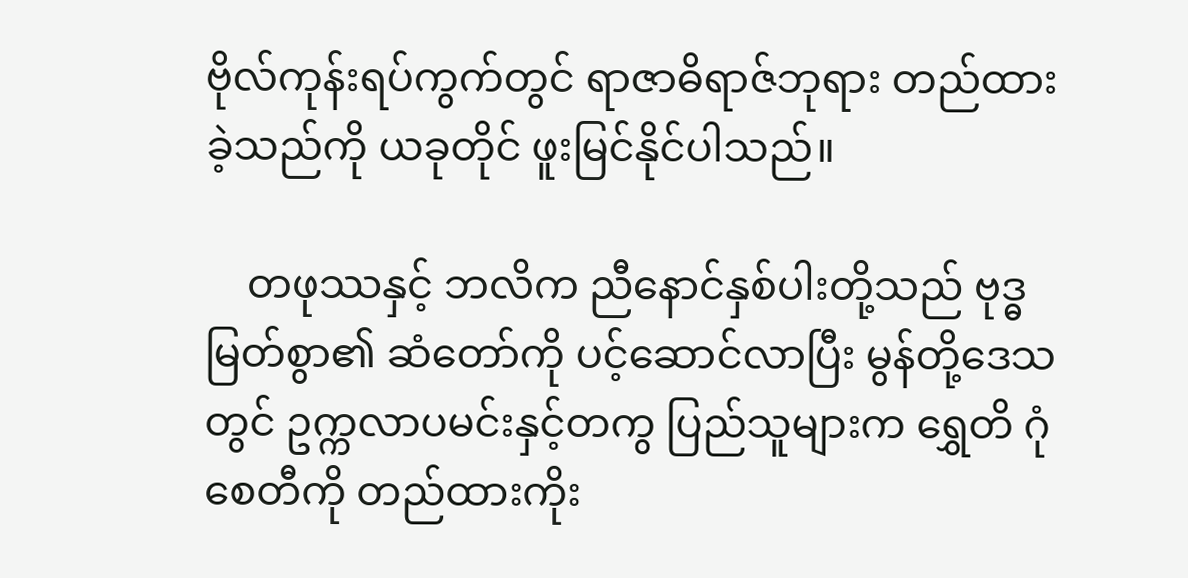ဗိုလ်ကုန်းရပ်ကွက်တွင် ရာဇာဓိရာဇ်ဘုရား တည်ထားခဲ့သည်ကို ယခုတိုင် ဖူးမြင်နိုင်ပါသည်။

    တဖုဿနှင့် ဘလိက ညီနောင်နှစ်ပါးတို့သည် ဗုဒ္ဓမြတ်စွာ၏ ဆံတော်ကို ပင့်ဆောင်လာပြီး မွန်တို့ဒေသတွင် ဥက္ကလာပမင်းနှင့်တကွ ပြည်သူများက ရွှေတိ ဂုံစေတီကို တည်ထားကိုး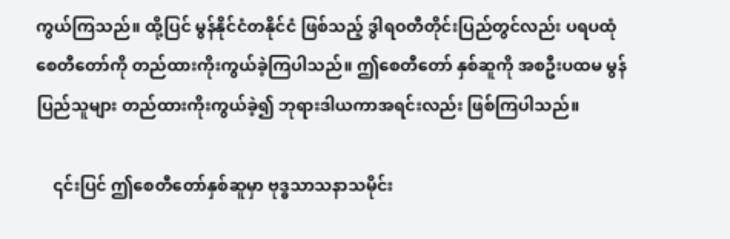ကွယ်ကြသည်။ ထို့ပြင် မွန်နိုင်ငံတနိုင်ငံ ဖြစ်သည့် ဒွါရဝတီတိုင်းပြည်တွင်လည်း ပရပထုံစေတီတော်ကို တည်ထားကိုးကွယ်ခဲ့ကြပါသည်။ ဤစေတီတော် နှစ်ဆူကို အစဦးပထမ မွန်ပြည်သူများ တည်ထားကိုးကွယ်ခဲ့၍ ဘုရားဒါယကာအရင်းလည်း ဖြစ်ကြပါသည်။

    ၎င်းပြင် ဤစေတီတော်နှစ်ဆူမှာ ဗုဒ္ဓသာသနာသမိုင်း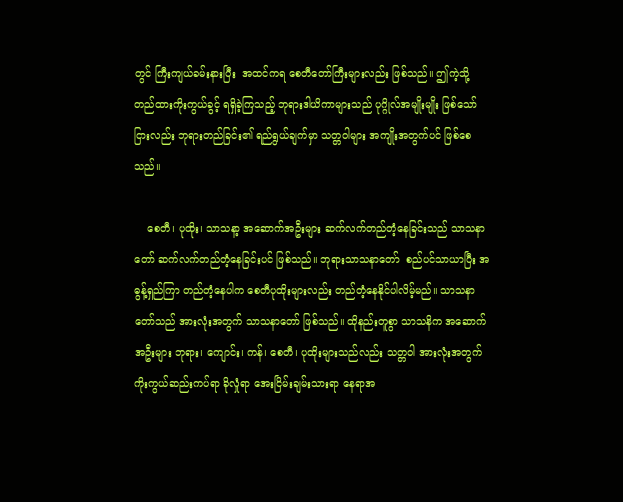တွင် ကြီးကျယ်ခမ်းနားပြီး  အထင်ကရ စေတီတော်ကြီးများလည်း ဖြစ်သည်။ ဤကဲ့သို့ တည်ထားကိုးကွယ်ခွင့် ရရှိခဲ့ကြသည့် ဘုရားဒါယိကာများသည် ပုဂ္ဂိုလ်အမျိုးမျိုး ဖြစ်သော်ငြားလည်း ဘုရားတည်ခြင်း၏ ရည်ရွယ်ချက်မှာ သတ္တဝါများ အကျိုးအတွက်ပင် ဖြစ်စေသည်။

    စေတီ၊ ပုထိုး၊ သာသနာ့ အဆောက်အဦးများ ဆက်လက်တည်တံ့နေခြင်းသည် သာသနာတော် ဆက်လက်တည်တံ့နေခြင်းပင် ဖြစ်သည်။ ဘုရားသာသနာတော်  စည်ပင်သာယာပြီး အဓွန့်ရှည်ကြာ တည်တံ့နေပါက စေတီပုထိုးများလည်း တည်တံ့နေနိုင်ပါလိမ့်မည်။ သာသနာတော်သည် အားလုံးအတွက် သာသနာတော် ဖြစ်သည်။ ထိုနည်းတူစွာ သာသနိက အဆောက်အဦးများ ဘုရား၊ ကျောင်း၊ ကန်၊ စေတီ၊ ပုထိုးများသည်လည်း သတ္တဝါ အားလုံးအတွက် ကိုးကွယ်ဆည်းကပ်ရာ ခိုလှုံရာ အေးငြိမ်းချမ်းသားရာ နေရာအ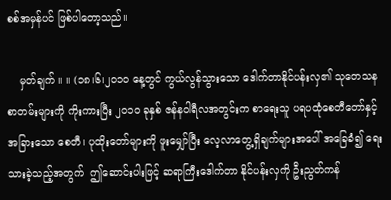စစ်အမှန်ပင် ဖြစ်ပါတော့သည်။

    မှတ်ချက် ။ ။ (၁၈၊၆၊၂ဝ၁ဝ နေ့တွင် ကွယ်လွန်သွားသော ဒေါက်တာနိုင်ပန်းလှ၏ သုတေသနစာတမ်းများကို ကိုးကားပြီး ၂ဝ၁ဝ ခုနှစ် ဇန်နဝါရီလအတွင်းက စာရေးသူ ပရပထုံစေတီတော်နှင့် အခြားသော စေတီ၊ ပုထိုးတော်များကို ဖူးမျှော်ပြီး လေ့လာတွေ့ရှိချက်များအပေါ် အခြေခံ၍ ရေးသားခဲ့သည့်အတွက်  ဤဆောင်းပါးဖြင့် ဆရာကြီးဒေါက်တာ နိုင်ပန်းလှကို ဦးညွတ်ကန်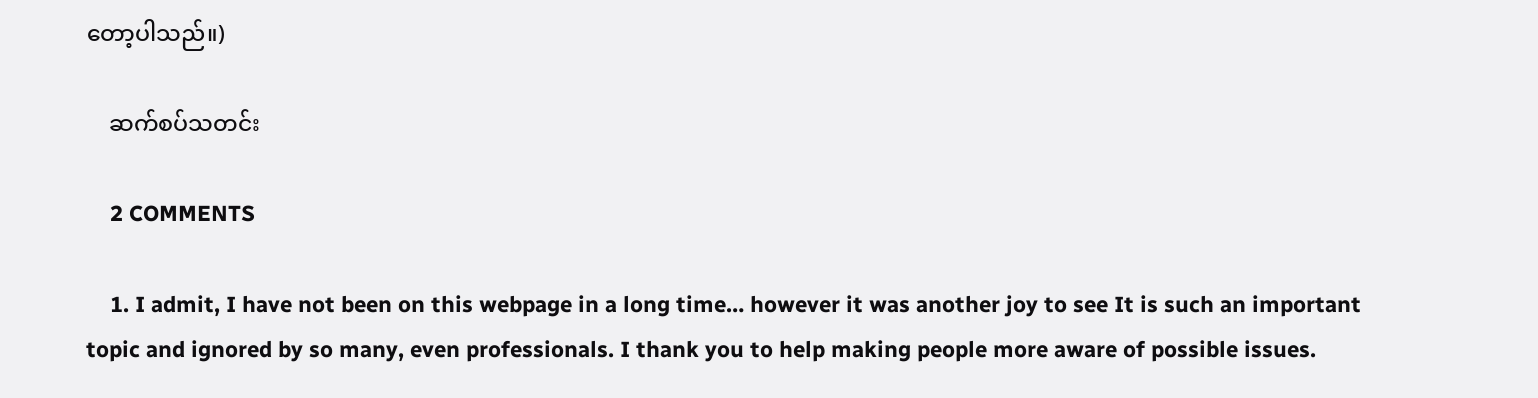တော့ပါသည်။)

    ဆက်စပ်သတင်း

    2 COMMENTS

    1. I admit, I have not been on this webpage in a long time… however it was another joy to see It is such an important topic and ignored by so many, even professionals. I thank you to help making people more aware of possible issues.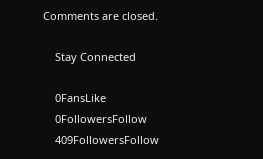Comments are closed.

    Stay Connected

    0FansLike
    0FollowersFollow
    409FollowersFollow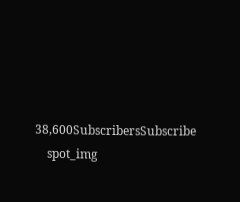38,600SubscribersSubscribe
    spot_img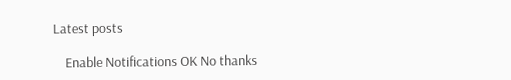Latest posts

    Enable Notifications OK No thanks